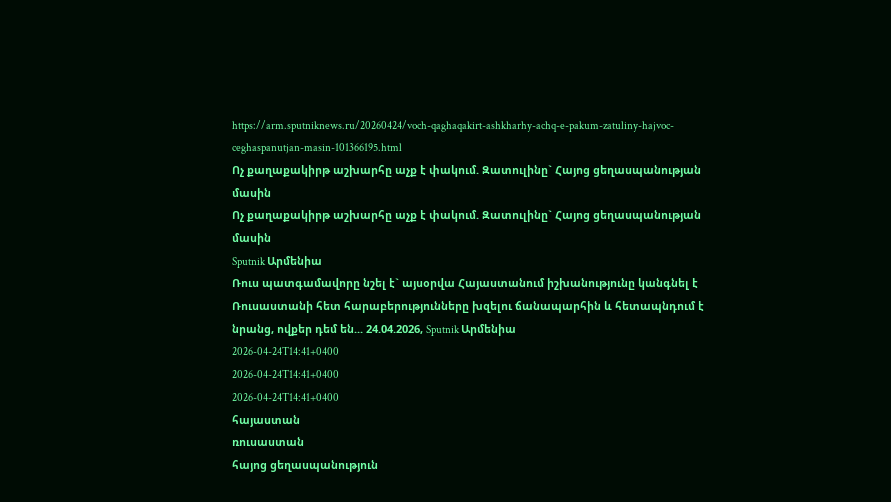https://arm.sputniknews.ru/20260424/voch-qaghaqakirt-ashkharhy-achq-e-pakum-zatuliny-hajvoc-ceghaspanutjan-masin-101366195.html
Ոչ քաղաքակիրթ աշխարհը աչք է փակում. Զատուլինը` Հայոց ցեղասպանության մասին
Ոչ քաղաքակիրթ աշխարհը աչք է փակում. Զատուլինը` Հայոց ցեղասպանության մասին
Sputnik Արմենիա
Ռուս պատգամավորը նշել է` այսօրվա Հայաստանում իշխանությունը կանգնել է Ռուսաստանի հետ հարաբերությունները խզելու ճանապարհին և հետապնդում է նրանց, ովքեր դեմ են... 24.04.2026, Sputnik Արմենիա
2026-04-24T14:41+0400
2026-04-24T14:41+0400
2026-04-24T14:41+0400
հայաստան
ռուսաստան
հայոց ցեղասպանություն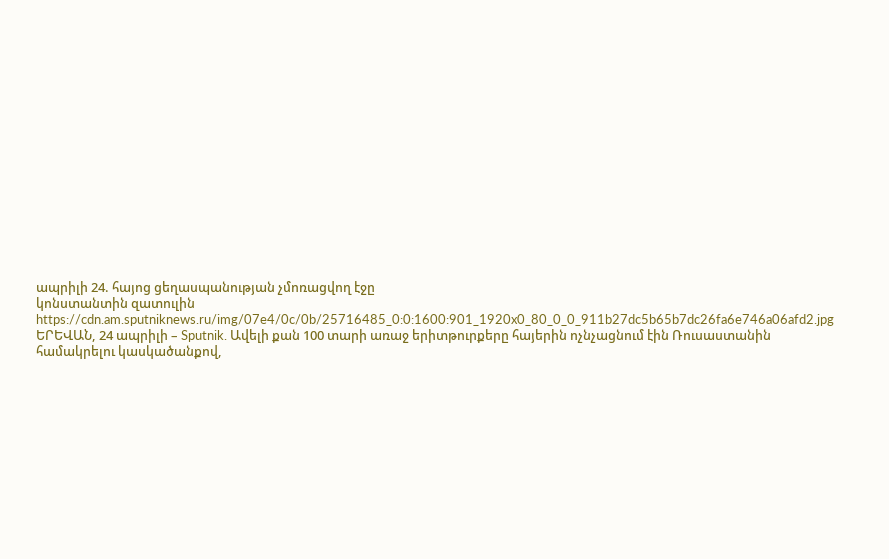ապրիլի 24. հայոց ցեղասպանության չմոռացվող էջը
կոնստանտին զատուլին
https://cdn.am.sputniknews.ru/img/07e4/0c/0b/25716485_0:0:1600:901_1920x0_80_0_0_911b27dc5b65b7dc26fa6e746a06afd2.jpg
ԵՐԵՎԱՆ, 24 ապրիլի – Sputnik. Ավելի քան 100 տարի առաջ երիտթուրքերը հայերին ոչնչացնում էին Ռուսաստանին համակրելու կասկածանքով,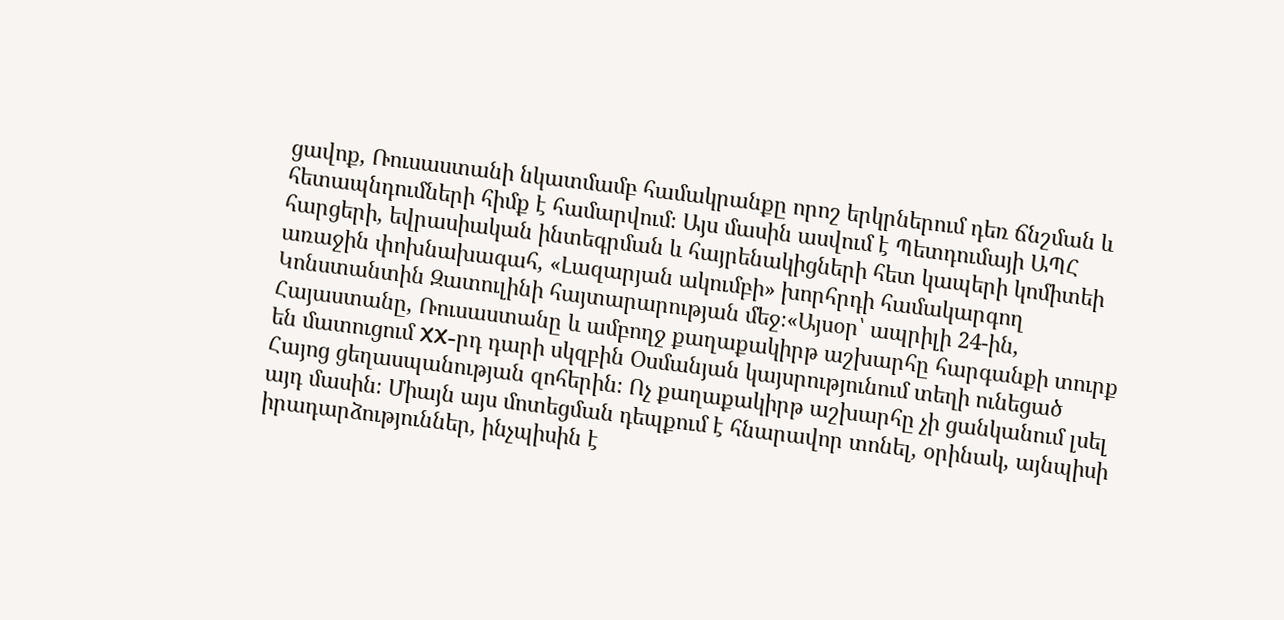ցավոք, Ռուսաստանի նկատմամբ համակրանքը որոշ երկրներում դեռ ճնշման և հետապնդումների հիմք է համարվում։ Այս մասին ասվում է Պետդումայի ԱՊՀ հարցերի, եվրասիական ինտեգրման և հայրենակիցների հետ կապերի կոմիտեի առաջին փոխնախագահ, «Լազարյան ակումբի» խորհրդի համակարգող Կոնստանտին Զատուլինի հայտարարության մեջ։«Այսօր՝ ապրիլի 24-ին, Հայաստանը, Ռուսաստանը և ամբողջ քաղաքակիրթ աշխարհը հարգանքի տուրք են մատուցում XX-րդ դարի սկզբին Օսմանյան կայսրությունում տեղի ունեցած Հայոց ցեղասպանության զոհերին։ Ոչ քաղաքակիրթ աշխարհը չի ցանկանում լսել այդ մասին։ Միայն այս մոտեցման դեպքում է հնարավոր տոնել, օրինակ, այնպիսի իրադարձություններ, ինչպիսին է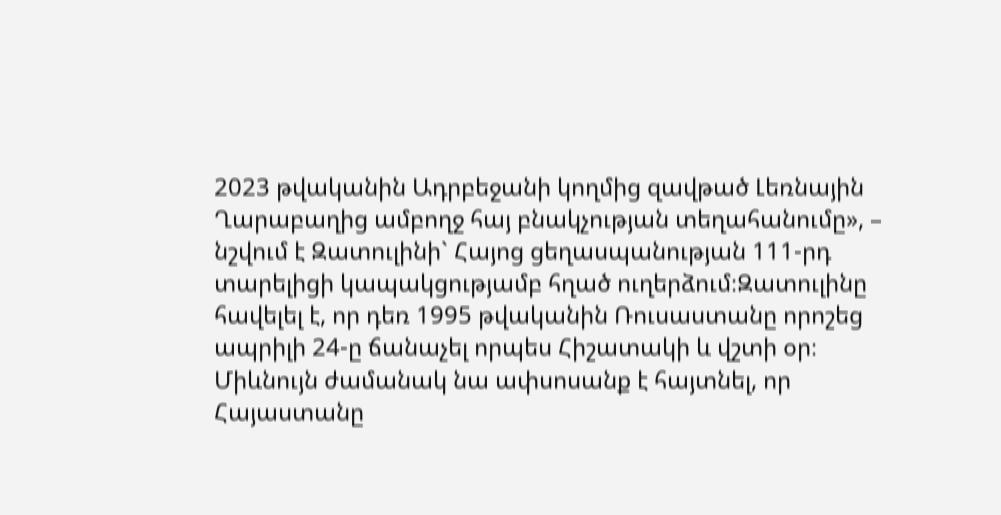2023 թվականին Ադրբեջանի կողմից զավթած Լեռնային Ղարաբաղից ամբողջ հայ բնակչության տեղահանումը», – նշվում է Զատուլինի` Հայոց ցեղասպանության 111-րդ տարելիցի կապակցությամբ հղած ուղերձում։Զատուլինը հավելել է, որ դեռ 1995 թվականին Ռուսաստանը որոշեց ապրիլի 24-ը ճանաչել որպես Հիշատակի և վշտի օր։ Միևնույն ժամանակ նա ափսոսանք է հայտնել, որ Հայաստանը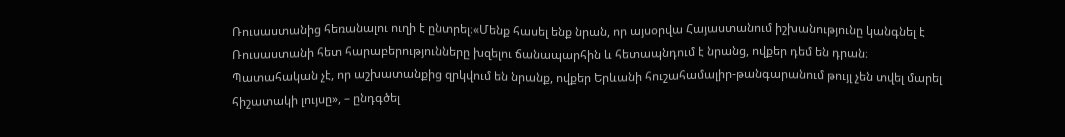Ռուսաստանից հեռանալու ուղի է ընտրել։«Մենք հասել ենք նրան, որ այսօրվա Հայաստանում իշխանությունը կանգնել է Ռուսաստանի հետ հարաբերությունները խզելու ճանապարհին և հետապնդում է նրանց, ովքեր դեմ են դրան։ Պատահական չէ, որ աշխատանքից զրկվում են նրանք, ովքեր Երևանի հուշահամալիր-թանգարանում թույլ չեն տվել մարել հիշատակի լույսը», – ընդգծել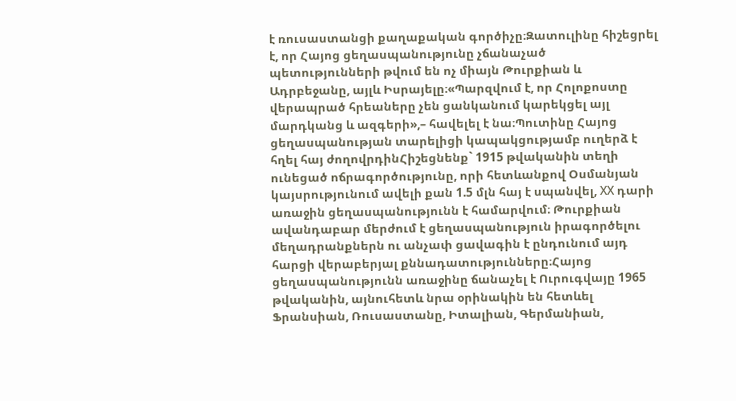է ռուսաստանցի քաղաքական գործիչը։Զատուլինը հիշեցրել է, որ Հայոց ցեղասպանությունը չճանաչած պետությունների թվում են ոչ միայն Թուրքիան և Ադրբեջանը, այլև Իսրայելը։«Պարզվում է, որ Հոլոքոստը վերապրած հրեաները չեն ցանկանում կարեկցել այլ մարդկանց և ազգերի»,– հավելել է նա։Պուտինը Հայոց ցեղասպանության տարելիցի կապակցությամբ ուղերձ է հղել հայ ժողովրդինՀիշեցնենք` 1915 թվականին տեղի ունեցած ոճրագործությունը, որի հետևանքով Օսմանյան կայսրությունում ավելի քան 1.5 մլն հայ է սպանվել, ХХ դարի առաջին ցեղասպանությունն է համարվում։ Թուրքիան ավանդաբար մերժում է ցեղասպանություն իրագործելու մեղադրանքներն ու անչափ ցավագին է ընդունում այդ հարցի վերաբերյալ քննադատությունները։Հայոց ցեղասպանությունն առաջինը ճանաչել է Ուրուգվայը 1965 թվականին, այնուհետև նրա օրինակին են հետևել Ֆրանսիան, Ռուսաստանը, Իտալիան, Գերմանիան,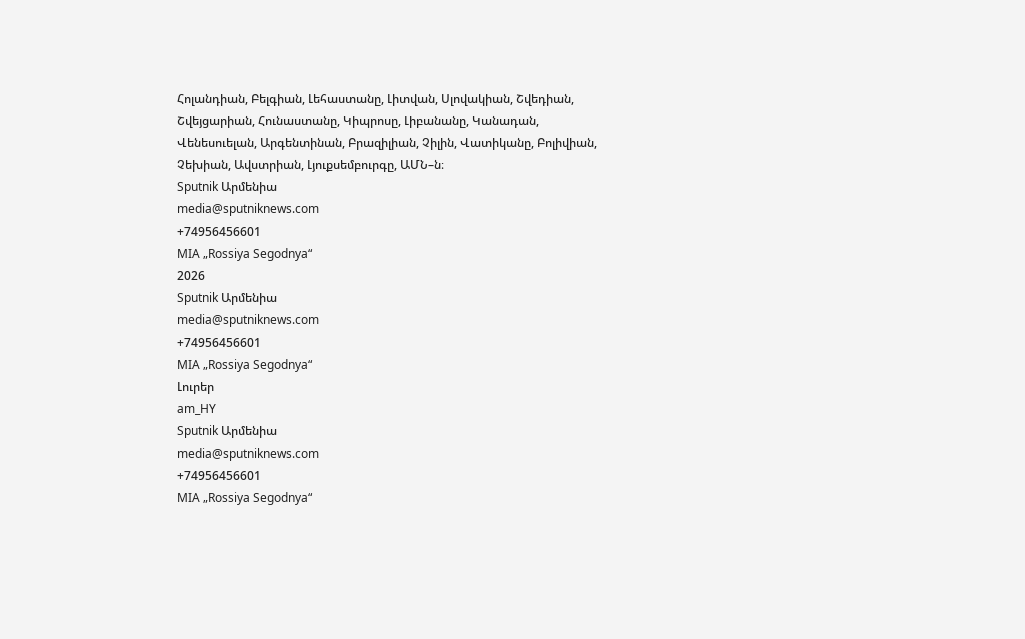Հոլանդիան, Բելգիան, Լեհաստանը, Լիտվան, Սլովակիան, Շվեդիան, Շվեյցարիան, Հունաստանը, Կիպրոսը, Լիբանանը, Կանադան, Վենեսուելան, Արգենտինան, Բրազիլիան, Չիլին, Վատիկանը, Բոլիվիան, Չեխիան, Ավստրիան, Լյուքսեմբուրգը, ԱՄՆ–ն։
Sputnik Արմենիա
media@sputniknews.com
+74956456601
MIA „Rossiya Segodnya“
2026
Sputnik Արմենիա
media@sputniknews.com
+74956456601
MIA „Rossiya Segodnya“
Լուրեր
am_HY
Sputnik Արմենիա
media@sputniknews.com
+74956456601
MIA „Rossiya Segodnya“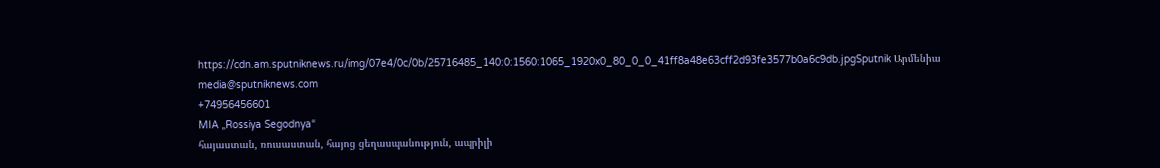https://cdn.am.sputniknews.ru/img/07e4/0c/0b/25716485_140:0:1560:1065_1920x0_80_0_0_41ff8a48e63cff2d93fe3577b0a6c9db.jpgSputnik Արմենիա
media@sputniknews.com
+74956456601
MIA „Rossiya Segodnya“
հայաստան, ռուսաստան, հայոց ցեղասպանություն, ապրիլի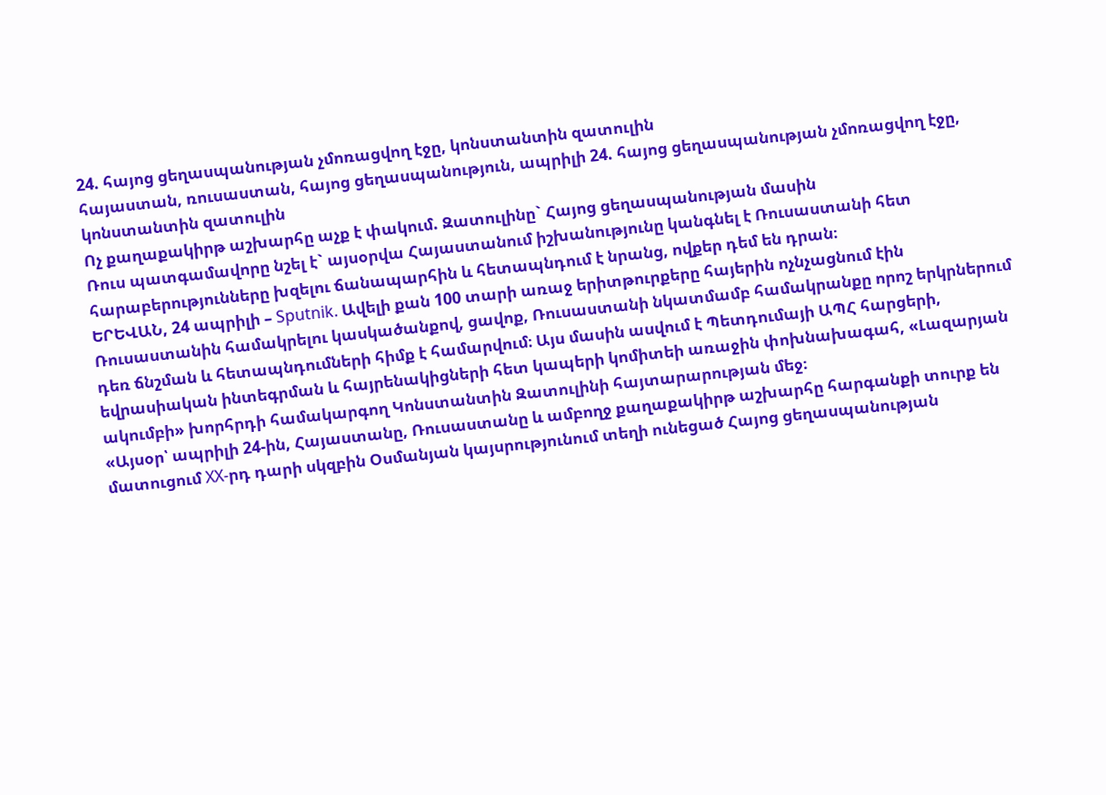24. հայոց ցեղասպանության չմոռացվող էջը, կոնստանտին զատուլին
հայաստան, ռուսաստան, հայոց ցեղասպանություն, ապրիլի 24. հայոց ցեղասպանության չմոռացվող էջը, կոնստանտին զատուլին
Ոչ քաղաքակիրթ աշխարհը աչք է փակում. Զատուլինը` Հայոց ցեղասպանության մասին
Ռուս պատգամավորը նշել է` այսօրվա Հայաստանում իշխանությունը կանգնել է Ռուսաստանի հետ հարաբերությունները խզելու ճանապարհին և հետապնդում է նրանց, ովքեր դեմ են դրան։
ԵՐԵՎԱՆ, 24 ապրիլի – Sputnik. Ավելի քան 100 տարի առաջ երիտթուրքերը հայերին ոչնչացնում էին Ռուսաստանին համակրելու կասկածանքով, ցավոք, Ռուսաստանի նկատմամբ համակրանքը որոշ երկրներում դեռ ճնշման և հետապնդումների հիմք է համարվում։ Այս մասին ասվում է Պետդումայի ԱՊՀ հարցերի, եվրասիական ինտեգրման և հայրենակիցների հետ կապերի կոմիտեի առաջին փոխնախագահ, «Լազարյան ակումբի» խորհրդի համակարգող Կոնստանտին Զատուլինի հայտարարության մեջ։
«Այսօր՝ ապրիլի 24-ին, Հայաստանը, Ռուսաստանը և ամբողջ քաղաքակիրթ աշխարհը հարգանքի տուրք են մատուցում XX-րդ դարի սկզբին Օսմանյան կայսրությունում տեղի ունեցած Հայոց ցեղասպանության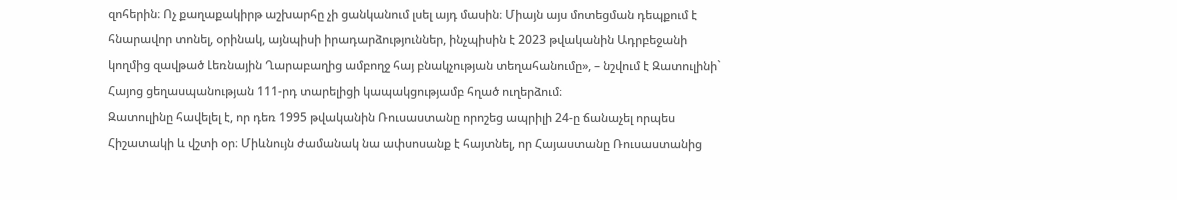զոհերին։ Ոչ քաղաքակիրթ աշխարհը չի ցանկանում լսել այդ մասին։ Միայն այս մոտեցման դեպքում է հնարավոր տոնել, օրինակ, այնպիսի իրադարձություններ, ինչպիսին է 2023 թվականին Ադրբեջանի կողմից զավթած Լեռնային Ղարաբաղից ամբողջ հայ բնակչության տեղահանումը», – նշվում է Զատուլինի` Հայոց ցեղասպանության 111-րդ տարելիցի կապակցությամբ հղած ուղերձում։
Զատուլինը հավելել է, որ դեռ 1995 թվականին Ռուսաստանը որոշեց ապրիլի 24-ը ճանաչել որպես Հիշատակի և վշտի օր։ Միևնույն ժամանակ նա ափսոսանք է հայտնել, որ Հայաստանը Ռուսաստանից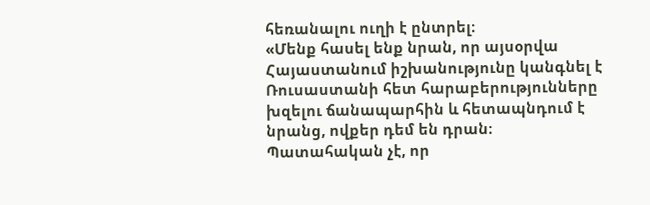հեռանալու ուղի է ընտրել։
«Մենք հասել ենք նրան, որ այսօրվա Հայաստանում իշխանությունը կանգնել է Ռուսաստանի հետ հարաբերությունները խզելու ճանապարհին և հետապնդում է նրանց, ովքեր դեմ են դրան։ Պատահական չէ, որ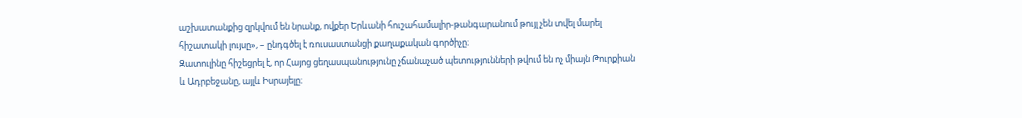աշխատանքից զրկվում են նրանք, ովքեր Երևանի հուշահամալիր-թանգարանում թույլ չեն տվել մարել հիշատակի լույսը», – ընդգծել է ռուսաստանցի քաղաքական գործիչը։
Զատուլինը հիշեցրել է, որ Հայոց ցեղասպանությունը չճանաչած պետությունների թվում են ոչ միայն Թուրքիան և Ադրբեջանը, այլև Իսրայելը։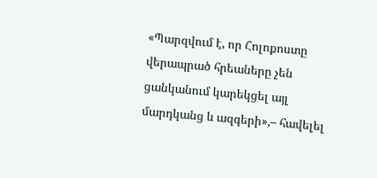«Պարզվում է, որ Հոլոքոստը վերապրած հրեաները չեն ցանկանում կարեկցել այլ մարդկանց և ազգերի»,– հավելել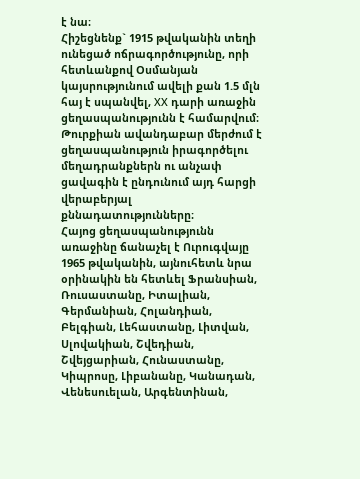է նա։
Հիշեցնենք` 1915 թվականին տեղի ունեցած ոճրագործությունը, որի հետևանքով Օսմանյան կայսրությունում ավելի քան 1.5 մլն հայ է սպանվել, ХХ դարի առաջին ցեղասպանությունն է համարվում։ Թուրքիան ավանդաբար մերժում է ցեղասպանություն իրագործելու մեղադրանքներն ու անչափ ցավագին է ընդունում այդ հարցի վերաբերյալ քննադատությունները։
Հայոց ցեղասպանությունն առաջինը ճանաչել է Ուրուգվայը 1965 թվականին, այնուհետև նրա օրինակին են հետևել Ֆրանսիան, Ռուսաստանը, Իտալիան, Գերմանիան, Հոլանդիան, Բելգիան, Լեհաստանը, Լիտվան, Սլովակիան, Շվեդիան, Շվեյցարիան, Հունաստանը, Կիպրոսը, Լիբանանը, Կանադան, Վենեսուելան, Արգենտինան,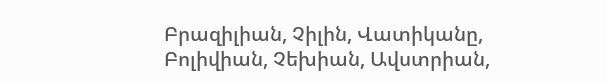Բրազիլիան, Չիլին, Վատիկանը, Բոլիվիան, Չեխիան, Ավստրիան,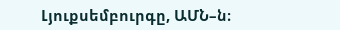Լյուքսեմբուրգը, ԱՄՆ–ն։